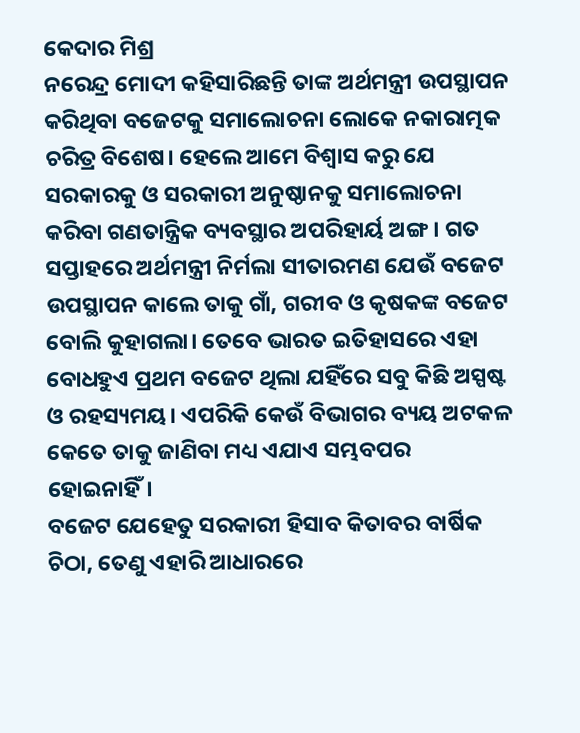କେଦାର ମିଶ୍ର
ନରେନ୍ଦ୍ର ମୋଦୀ କହିସାରିଛନ୍ତି ତାଙ୍କ ଅର୍ଥମନ୍ତ୍ରୀ ଉପସ୍ଥାପନ କରିଥିବା ବଜେଟକୁ ସମାଲୋଚନା ଲୋକେ ନକାରାତ୍ମକ ଚରିତ୍ର ବିଶେଷ। ହେଲେ ଆମେ ବିଶ୍ଵାସ କରୁ ଯେ ସରକାରକୁ ଓ ସରକାରୀ ଅନୁଷ୍ଠାନକୁ ସମାଲୋଚନା କରିବା ଗଣତାନ୍ତ୍ରିକ ବ୍ୟବସ୍ଥାର ଅପରିହାର୍ୟ ଅଙ୍ଗ। ଗତ ସପ୍ତାହରେ ଅର୍ଥମନ୍ତ୍ରୀ ନିର୍ମଲା ସୀତାରମଣ ଯେଉଁ ବଜେଟ ଉପସ୍ଥାପନ କାଲେ ତାକୁ ଗାଁ, ଗରୀବ ଓ କୃଷକଙ୍କ ବଜେଟ ବୋଲି କୁହାଗଲା। ତେବେ ଭାରତ ଇତିହାସରେ ଏହା ବୋଧହୁଏ ପ୍ରଥମ ବଜେଟ ଥିଲା ଯହିଁରେ ସବୁ କିଛି ଅସ୍ପଷ୍ଟ ଓ ରହସ୍ୟମୟ। ଏପରିକି କେଉଁ ବିଭାଗର ବ୍ୟୟ ଅଟକଳ କେତେ ତାକୁ ଜାଣିବା ମଧ୍ୟ ଏଯାଏ ସମ୍ଭବପର ହୋଇନାହିଁ।
ବଜେଟ ଯେହେତୁ ସରକାରୀ ହିସାବ କିତାବର ବାର୍ଷିକ ଚିଠା, ତେଣୁ ଏହାରି ଆଧାରରେ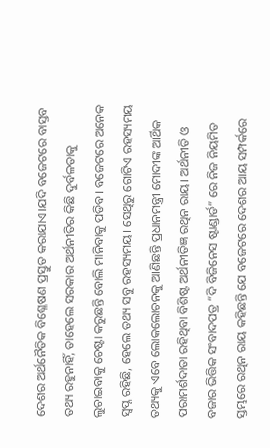ଦେଶର ଅର୍ଥନୈତିକ ବିଶ୍ଳେଷଣ ପ୍ରସ୍ତୁତ କରାଯାଏ।ଯଦି ବଜେଟରେ ବାସ୍ତବ ତଥ୍ୟ ରହୁନାହିଁ, ତାହେଲେ ସରକାର ଅର୍ଥନୀତିର କିଛି ଦୁର୍ବଳତାକୁ ଲୁଚାଇବାକୁ ଚେଷ୍ଟା କରୁଛନ୍ତି ବୋଲି ମାନିବାକୁ ପଡିବ। ବଜେଟରେ ଅନେକ ସ୍ଵପ୍ନ ରହିଛି, ହେଲେ ତଥ୍ୟ ସବୁ ରହସ୍ୟମୟ। ସେଥିରୁ ଗୋଟିଏ ରହସ୍ୟମୟ ତଥ୍ୟକୁ ଏବେ ଲୋକଲୋଚନକୁ ଆଣିଛନ୍ତି ପ୍ରଧାନମନ୍ତ୍ରୀ ମୋଦୀଙ୍କ ଆର୍ଥିକ ପରାମର୍ଶଦାତା ରହିଥିବା ବିଶିଷ୍ଟ ଅର୍ଥନୀତିଜ୍ଞ ରଥିନ ରାୟ। ଅର୍ଥନୀତି ଓ ବଜାର ଭିତ୍ତିକ ସଂବାଦପତ୍ର “ଦି ବିଜିନେସ ଷ୍ଟାଣ୍ଡାର୍ଡ” ରେ ନିଜ ନିୟମିତ ସ୍ତମ୍ଭରେ ରଥିନ ରାୟ କହିଛନ୍ତି ଯେ ବଜେଟରେ ଦେଶର ଆୟ ସମ୍ପର୍କରେ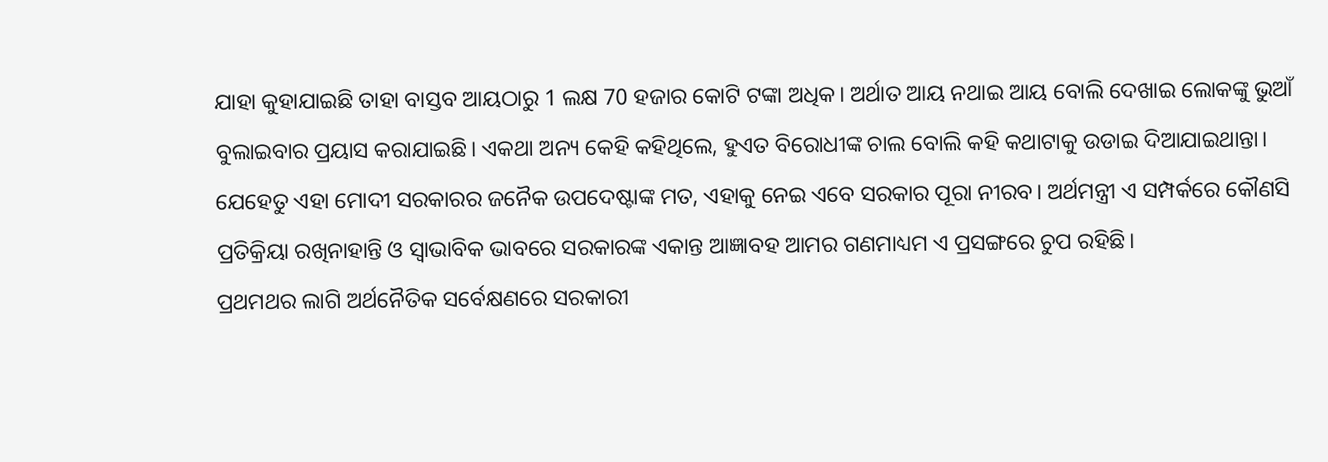ଯାହା କୁହାଯାଇଛି ତାହା ବାସ୍ତବ ଆୟଠାରୁ 1 ଲକ୍ଷ 70 ହଜାର କୋଟି ଟଙ୍କା ଅଧିକ। ଅର୍ଥାତ ଆୟ ନଥାଇ ଆୟ ବୋଲି ଦେଖାଇ ଲୋକଙ୍କୁ ଭୁଆଁ ବୁଲାଇବାର ପ୍ରୟାସ କରାଯାଇଛି। ଏକଥା ଅନ୍ୟ କେହି କହିଥିଲେ, ହୁଏତ ବିରୋଧୀଙ୍କ ଚାଲ ବୋଲି କହି କଥାଟାକୁ ଉଡାଇ ଦିଆଯାଇଥାନ୍ତା। ଯେହେତୁ ଏହା ମୋଦୀ ସରକାରର ଜନୈକ ଉପଦେଷ୍ଟାଙ୍କ ମତ, ଏହାକୁ ନେଇ ଏବେ ସରକାର ପୂରା ନୀରବ। ଅର୍ଥମନ୍ତ୍ରୀ ଏ ସମ୍ପର୍କରେ କୌଣସି ପ୍ରତିକ୍ରିୟା ରଖିନାହାନ୍ତି ଓ ସ୍ଵାଭାବିକ ଭାବରେ ସରକାରଙ୍କ ଏକାନ୍ତ ଆଜ୍ଞାବହ ଆମର ଗଣମାଧ୍ୟମ ଏ ପ୍ରସଙ୍ଗରେ ଚୁପ ରହିଛି।
ପ୍ରଥମଥର ଲାଗି ଅର୍ଥନୈତିକ ସର୍ବେକ୍ଷଣରେ ସରକାରୀ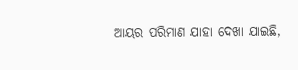ଆୟର ପରିମାଣ ଯାହା ଦେଖା ଯାଇଛି,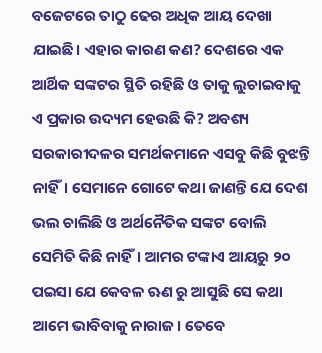ବଜେଟରେ ତାଠୁ ଢେର ଅଧିକ ଆୟ ଦେଖା ଯାଇଛି। ଏହାର କାରଣ କଣ? ଦେଶରେ ଏକ ଆର୍ଥିକ ସଙ୍କଟର ସ୍ଥିତି ରହିଛି ଓ ତାକୁ ଲୁଚାଇବାକୁ ଏ ପ୍ରକାର ଉଦ୍ୟମ ହେଉଛି କି? ଅବଶ୍ୟ ସରକାରୀଦଳର ସମର୍ଥକମାନେ ଏସବୁ କିଛି ବୁଝନ୍ତି ନାହିଁ। ସେମାନେ ଗୋଟେ କଥା ଜାଣନ୍ତି ଯେ ଦେଶ ଭଲ ଚାଲିଛି ଓ ଅର୍ଥନୈତିକ ସଙ୍କଟ ବୋଲି ସେମିତି କିଛି ନାହିଁ। ଆମର ଟଙ୍କାଏ ଆୟରୁ ୨୦ ପଇସା ଯେ କେବଳ ଋଣ ରୁ ଆସୁଛି ସେ କଥା ଆମେ ଭାବିବାକୁ ନାରାଜ। ତେବେ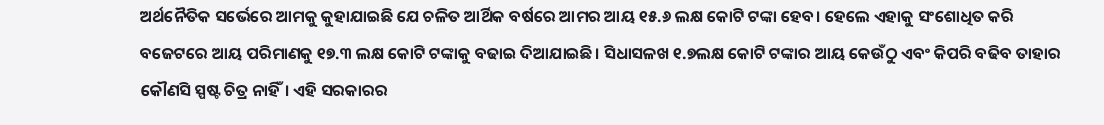ଅର୍ଥନୈତିକ ସର୍ଭେରେ ଆମକୁ କୁହାଯାଇଛି ଯେ ଚଳିତ ଆର୍ଥିକ ବର୍ଷରେ ଆମର ଆୟ ୧୫.୬ ଲକ୍ଷ କୋଟି ଟଙ୍କା ହେବ। ହେଲେ ଏହାକୁ ସଂଶୋଧିତ କରି ବଜେଟରେ ଆୟ ପରିମାଣକୁ ୧୭.୩ ଲକ୍ଷ କୋଟି ଟଙ୍କାକୁ ବଢାଇ ଦିଆଯାଇଛି। ସିଧାସଳଖ ୧.୭ଲକ୍ଷ କୋଟି ଟଙ୍କାର ଆୟ କେଉଁଠୁ ଏବଂ କିପରି ବଢିବ ତାହାର କୌଣସି ସ୍ପଷ୍ଟ ଚିତ୍ର ନାହିଁ। ଏହି ସରକାରର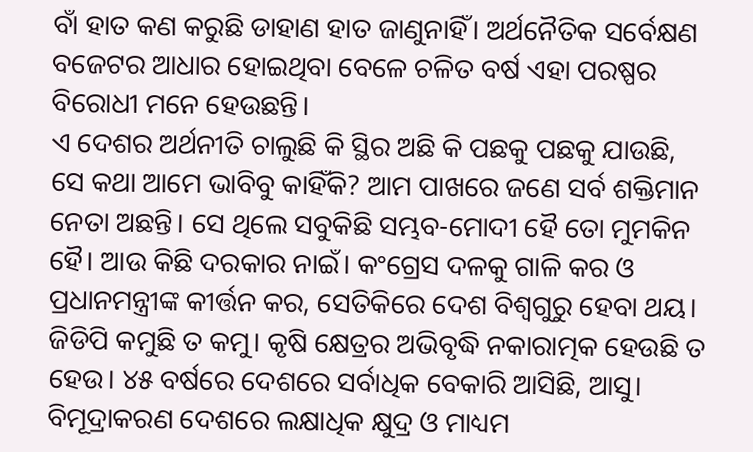ବାଁ ହାତ କଣ କରୁଛି ଡାହାଣ ହାତ ଜାଣୁନାହିଁ। ଅର୍ଥନୈତିକ ସର୍ବେକ୍ଷଣ ବଜେଟର ଆଧାର ହୋଇଥିବା ବେଳେ ଚଳିତ ବର୍ଷ ଏହା ପରଷ୍ପର ବିରୋଧୀ ମନେ ହେଉଛନ୍ତି।
ଏ ଦେଶର ଅର୍ଥନୀତି ଚାଲୁଛି କି ସ୍ଥିର ଅଛି କି ପଛକୁ ପଛକୁ ଯାଉଛି, ସେ କଥା ଆମେ ଭାବିବୁ କାହିଁକି? ଆମ ପାଖରେ ଜଣେ ସର୍ବ ଶକ୍ତିମାନ ନେତା ଅଛନ୍ତି। ସେ ଥିଲେ ସବୁକିଛି ସମ୍ଭବ-ମୋଦୀ ହୈ ତୋ ମୁମକିନ ହୈ। ଆଉ କିଛି ଦରକାର ନାଇଁ। କଂଗ୍ରେସ ଦଳକୁ ଗାଳି କର ଓ ପ୍ରଧାନମନ୍ତ୍ରୀଙ୍କ କୀର୍ତ୍ତନ କର, ସେତିକିରେ ଦେଶ ବିଶ୍ଵଗୁରୁ ହେବା ଥୟ। ଜିଡିପି କମୁଛି ତ କମୁ। କୃଷି କ୍ଷେତ୍ରର ଅଭିବୃଦ୍ଧି ନକାରାତ୍ମକ ହେଉଛି ତ ହେଉ। ୪୫ ବର୍ଷରେ ଦେଶରେ ସର୍ବାଧିକ ବେକାରି ଆସିଛି, ଆସୁ। ବିମୂଦ୍ରାକରଣ ଦେଶରେ ଲକ୍ଷାଧିକ କ୍ଷୁଦ୍ର ଓ ମାଧ୍ୟମ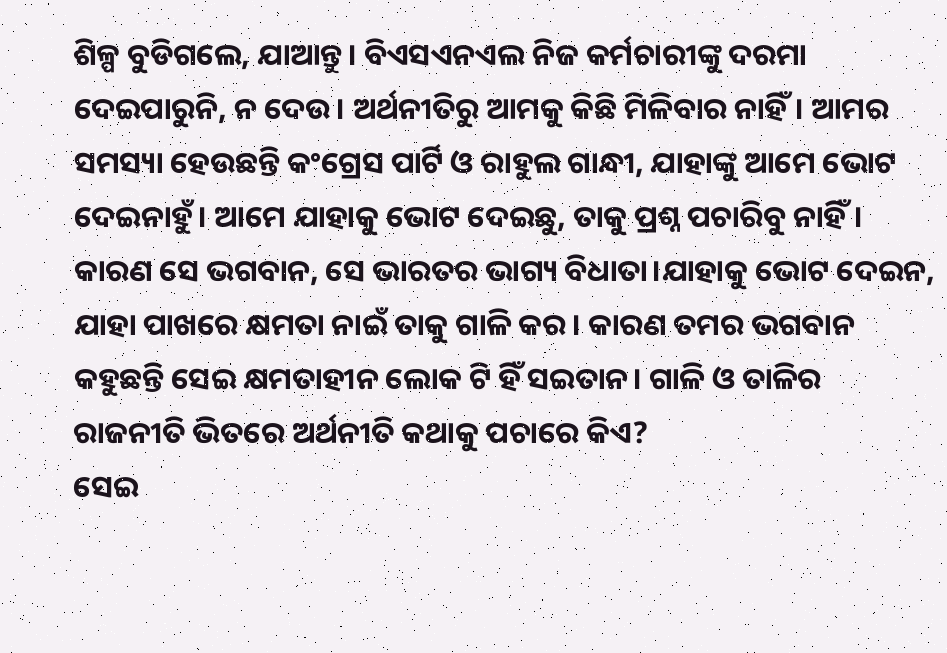ଶିଳ୍ପ ବୁଡିଗଲେ, ଯାଆନ୍ତୁ। ବିଏସଏନଏଲ ନିଜ କର୍ମଚାରୀଙ୍କୁ ଦରମା ଦେଇପାରୁନି, ନ ଦେଉ। ଅର୍ଥନୀତିରୁ ଆମକୁ କିଛି ମିଳିବାର ନାହିଁ। ଆମର ସମସ୍ୟା ହେଉଛନ୍ତି କଂଗ୍ରେସ ପାର୍ଟି ଓ ରାହୁଲ ଗାନ୍ଧୀ, ଯାହାଙ୍କୁ ଆମେ ଭୋଟ ଦେଇନାହୁଁ। ଆମେ ଯାହାକୁ ଭୋଟ ଦେଇଛୁ, ତାକୁ ପ୍ରଶ୍ନ ପଚାରିବୁ ନାହିଁ। କାରଣ ସେ ଭଗବାନ, ସେ ଭାରତର ଭାଗ୍ୟ ବିଧାତା।ଯାହାକୁ ଭୋଟ ଦେଇନ, ଯାହା ପାଖରେ କ୍ଷମତା ନାଇଁ ତାକୁ ଗାଳି କର। କାରଣ ତମର ଭଗବାନ କହୁଛନ୍ତି ସେଇ କ୍ଷମତାହୀନ ଲୋକ ଟି ହିଁ ସଇତାନ। ଗାଳି ଓ ତାଳିର ରାଜନୀତି ଭିତରେ ଅର୍ଥନୀତି କଥାକୁ ପଚାରେ କିଏ?
ସେଇ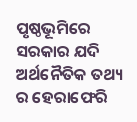ପୃଷ୍ଠଭୂମିରେ ସରକାର ଯଦି ଅର୍ଥନୈତିକ ତଥ୍ୟ ର ହେରାଫେରି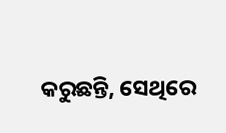କରୁଛନ୍ତି, ସେଥିରେ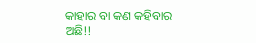କାହାର ବା କଣ କହିବାର ଅଛି!!